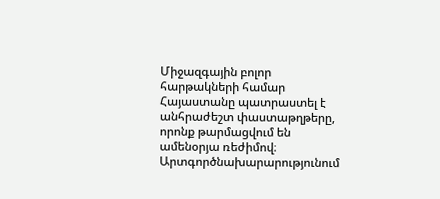Միջազգային բոլոր հարթակների համար Հայաստանը պատրաստել է անհրաժեշտ փաստաթղթերը, որոնք թարմացվում են ամենօրյա ռեժիմով։ Արտգործնախարարությունում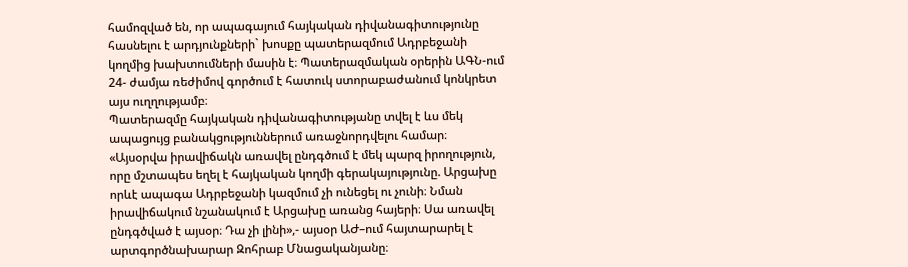համոզված են, որ ապագայում հայկական դիվանագիտությունը հասնելու է արդյունքների` խոսքը պատերազմում Ադրբեջանի կողմից խախտումների մասին է։ Պատերազմական օրերին ԱԳՆ-ում 24- ժամյա ռեժիմով գործում է հատուկ ստորաբաժանում կոնկրետ այս ուղղությամբ։
Պատերազմը հայկական դիվանագիտությանը տվել է ևս մեկ ապացույց բանակցություններում առաջնորդվելու համար։ «Այսօրվա իրավիճակն առավել ընդգծում է մեկ պարզ իրողություն, որը մշտապես եղել է հայկական կողմի գերակայությունը. Արցախը որևէ ապագա Ադրբեջանի կազմում չի ունեցել ու չունի։ Նման իրավիճակում նշանակում է Արցախը առանց հայերի։ Սա առավել ընդգծված է այսօր։ Դա չի լինի»,- այսօր ԱԺ–ում հայտարարել է արտգործնախարար Զոհրաբ Մնացականյանը։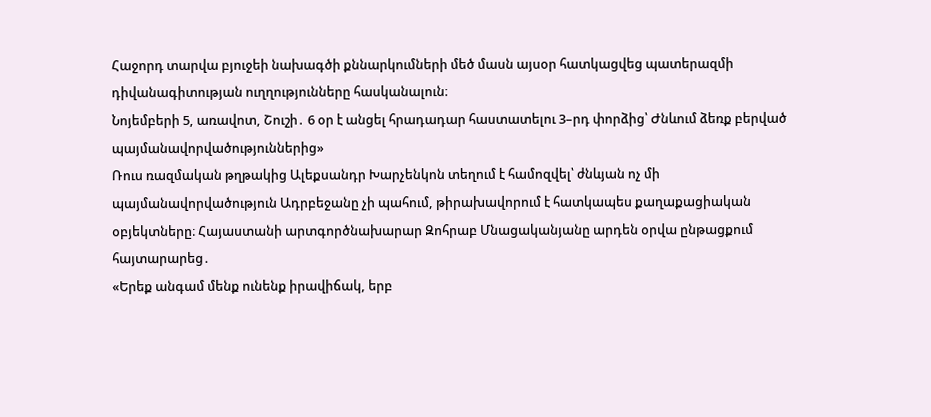Հաջորդ տարվա բյուջեի նախագծի քննարկումների մեծ մասն այսօր հատկացվեց պատերազմի դիվանագիտության ուղղությունները հասկանալուն։
Նոյեմբերի 5, առավոտ, Շուշի․ 6 օր է անցել հրադադար հաստատելու 3–րդ փորձից՝ Ժնևում ձեռք բերված պայմանավորվածություններից»
Ռուս ռազմական թղթակից Ալեքսանդր Խարչենկոն տեղում է համոզվել՝ ժնևյան ոչ մի պայմանավորվածություն Ադրբեջանը չի պահում, թիրախավորում է հատկապես քաղաքացիական օբյեկտները։ Հայաստանի արտգործնախարար Զոհրաբ Մնացականյանը արդեն օրվա ընթացքում հայտարարեց․
«Երեք անգամ մենք ունենք իրավիճակ, երբ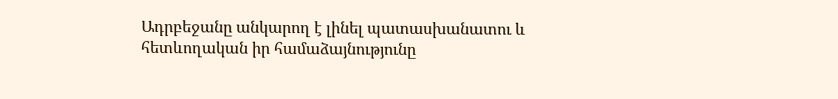Ադրբեջանը անկարող է լինել պատասխանատու և հետևողական իր համաձայնությունը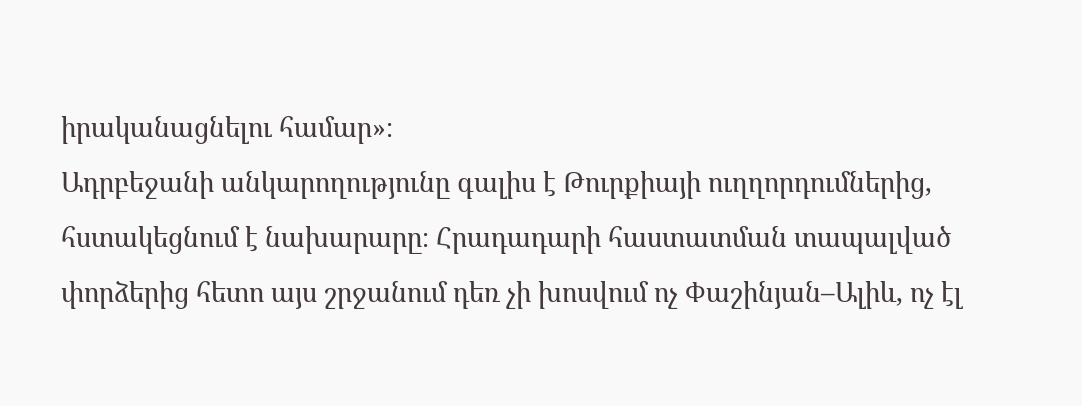իրականացնելու համար»։
Ադրբեջանի անկարողությունը գալիս է Թուրքիայի ուղղորդումներից, հստակեցնում է նախարարը։ Հրադադարի հաստատման տապալված փորձերից հետո այս շրջանում դեռ չի խոսվում ոչ Փաշինյան–Ալիև, ոչ էլ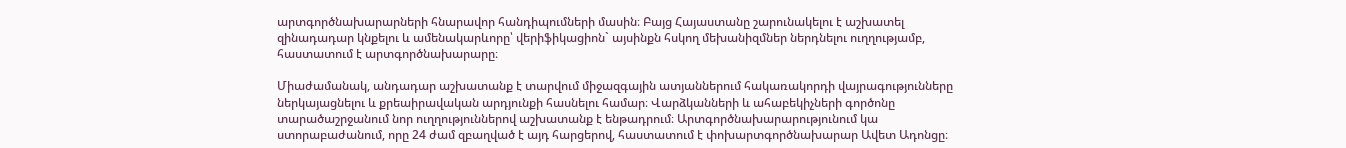արտգործնախարարների հնարավոր հանդիպումների մասին։ Բայց Հայաստանը շարունակելու է աշխատել զինադադար կնքելու և ամենակարևորը՝ վերիֆիկացիոն` այսինքն հսկող մեխանիզմներ ներդնելու ուղղությամբ, հաստատում է արտգործնախարարը։

Միաժամանակ, անդադար աշխատանք է տարվում միջազգային ատյաններում հակառակորդի վայրագությունները ներկայացնելու և քրեաիրավական արդյունքի հասնելու համար։ Վարձկանների և ահաբեկիչների գործոնը տարածաշրջանում նոր ուղղություններով աշխատանք է ենթադրում։ Արտգործնախարարությունում կա ստորաբաժանում, որը 24 ժամ զբաղված է այդ հարցերով, հաստատում է փոխարտգործնախարար Ավետ Ադոնցը։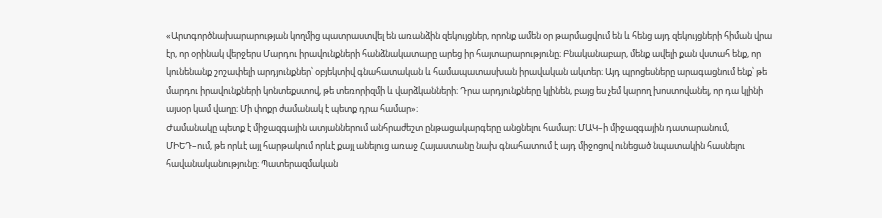«Արտգործնախարարության կողմից պատրաստվել են առանձին զեկույցներ, որոնք ամեն օր թարմացվում են և հենց այդ զեկույցների հիման վրա էր, որ օրինակ վերջերս Մարդու իրավունքների հանձնակատարը արեց իր հայտարարությունը։ Բնականաբար, մենք ավելի քան վստահ ենք, որ կունենանք շոշափելի արդյունքներ՝ օբյեկտիվ գնահատական և համապատասխան իրավական ակտեր։ Այդ պրոցեսները արագացնում ենք՝ թե մարդու իրավունքների կոնտեքստով, թե տեռորիզմի և վարձկանների։ Դրա արդյունքները կլինեն, բայց ես չեմ կարող խոստովանել, որ դա կլինի այսօր կամ վաղը։ Մի փոքր ժամանակ է պետք դրա համար»։
Ժամանակը պետք է միջազգային ատյաններում անհրաժեշտ ընթացակարգերը անցնելու համար։ ՄԱԿ–ի միջազգային դատարանում, ՄԻԵԴ–ում, թե որևէ այլ հարթակում որևէ քայլ անելուց առաջ Հայաստանը նախ գնահատում է այդ միջոցով ունեցած նպատակին հասնելու հավանականությունը։ Պատերազմական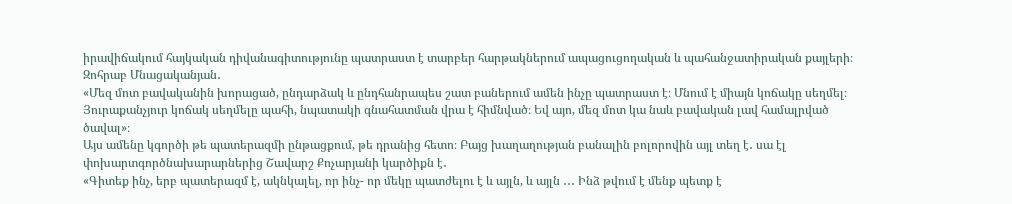իրավիճակում հայկական դիվանագիտությունը պատրաստ է տարբեր հարթակներում ապացուցողական և պահանջատիրական քայլերի։ Զոհրաբ Մնացականյան․
«Մեզ մոտ բավականին խորացած, ընդարձակ և ընդհանրապես շատ բաներում ամեն ինչը պատրաստ է։ Մնում է միայն կոճակը սեղմել։ Յուրաքանչյուր կոճակ սեղմելը պահի, նպատակի գնահատման վրա է հիմնված։ Եվ այո, մեզ մոտ կա նաև բավական լավ համալրված ծավալ»։
Այս ամենը կգործի թե պատերազմի ընթացքում, թե դրանից հետո։ Բայց խաղաղության բանալին բոլորովին այլ տեղ է․ սա էլ փոխարտգործնախարարներից Շավարշ Քոչարյանի կարծիքն է․
«Գիտեք ինչ, երբ պատերազմ է, ակնկալել, որ ինչ- որ մեկը պատժելու է և այլն, և այլն ․․․ Ինձ թվում է մենք պետք է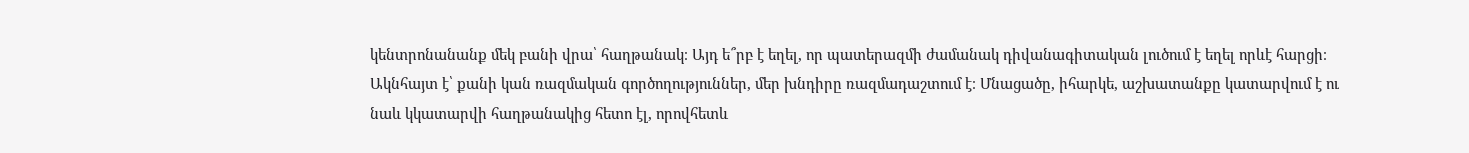կենտրոնանանք մեկ բանի վրա՝ հաղթանակ։ Այդ ե՞րբ է եղել, որ պատերազմի ժամանակ դիվանագիտական լուծում է եղել որևէ հարցի։ Ակնհայտ է՝ քանի կան ռազմական գործողություններ, մեր խնդիրը ռազմադաշտում է։ Մնացածը, իհարկե, աշխատանքը կատարվում է ու նաև կկատարվի հաղթանակից հետո էլ, որովհետև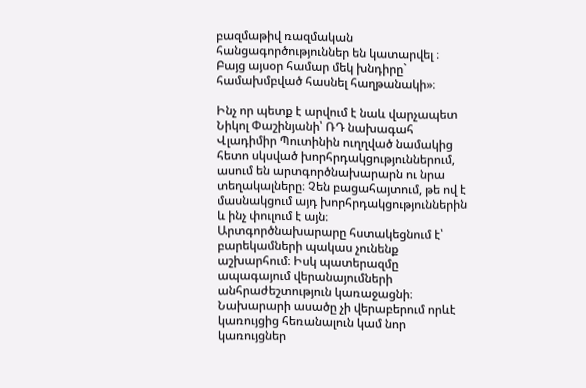բազմաթիվ ռազմական հանցագործություններ են կատարվել ։ Բայց այսօր համար մեկ խնդիրը` համախմբված հասնել հաղթանակի»։

Ինչ որ պետք է արվում է նաև վարչապետ Նիկոլ Փաշինյանի՝ ՌԴ նախագահ Վլադիմիր Պուտինին ուղղված նամակից հետո սկսված խորհրդակցություններում, ասում են արտգործնախարարն ու նրա տեղակալները։ Չեն բացահայտում, թե ով է մասնակցում այդ խորհրդակցություններին և ինչ փուլում է այն։
Արտգործնախարարը հստակեցնում է՝ բարեկամների պակաս չունենք աշխարհում։ Իսկ պատերազմը ապագայում վերանայումների անհրաժեշտություն կառաջացնի։ Նախարարի ասածը չի վերաբերում որևէ կառույցից հեռանալուն կամ նոր կառույցներ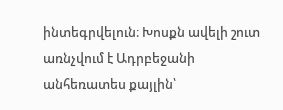ինտեգրվելուն։ Խոսքն ավելի շուտ առնչվում է Ադրբեջանի անհեռատես քայլին՝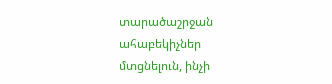տարածաշրջան ահաբեկիչներ մտցնելուն, ինչի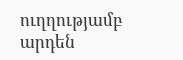ուղղությամբ արդեն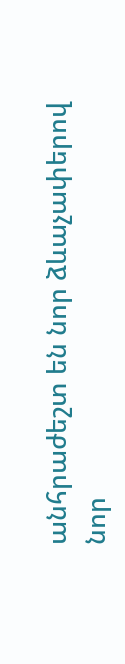անհրաժեշտ են նոր ձևաչափերով նոր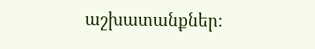աշխատանքներ։